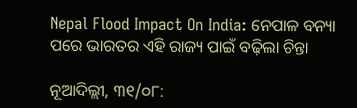Nepal Flood Impact On India: ନେପାଳ ବନ୍ୟା ପରେ ଭାରତର ଏହି ରାଜ୍ୟ ପାଇଁ ବଢ଼ିଲା ଚିନ୍ତା

ନୂଆଦିଲ୍ଲୀ, ୩୧/୦୮: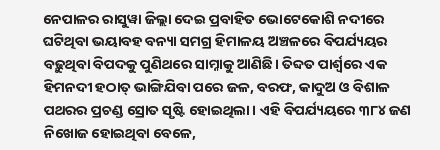ନେପାଳର ରାସୁୱା ଜିଲ୍ଲା ଦେଇ ପ୍ରବାହିତ ଭୋଟେକୋଶି ନଦୀରେ ଘଟିଥିବା ଭୟାବହ ବନ୍ୟା ସମଗ୍ର ହିମାଳୟ ଅଞ୍ଚଳରେ ବିପର୍ଯ୍ୟୟର ବଢ଼ୁଥିବା ବିପଦକୁ ପୁଣିଥରେ ସାମ୍ନାକୁ ଆଣିଛି। ତିବ୍ଦତ ପାର୍ଶ୍ୱରେ ଏକ ହିମନଦୀ ହଠାତ୍ ଭାଙ୍ଗିଯିବା ପରେ ଜଳ, ବରଫ, କାଦୁଅ ଓ ବିଶାଳ ପଥରର ପ୍ରଚଣ୍ଡ ସ୍ରୋତ ସୃଷ୍ଟି ହୋଇଥିଲା। ଏହି ବିପର୍ଯ୍ୟୟରେ ୩୮୪ ଜଣ ନିଖୋଜ ହୋଇଥିବା ବେଳେ,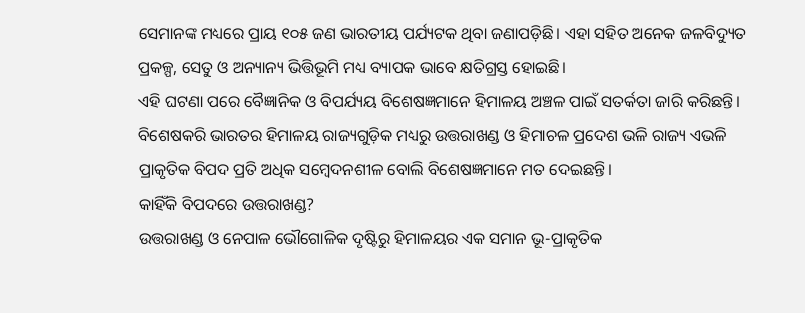ସେମାନଙ୍କ ମଧ୍ୟରେ ପ୍ରାୟ ୧୦୫ ଜଣ ଭାରତୀୟ ପର୍ଯ୍ୟଟକ ଥିବା ଜଣାପଡ଼ିଛି। ଏହା ସହିତ ଅନେକ ଜଳବିଦ୍ୟୁତ ପ୍ରକଳ୍ପ, ସେତୁ ଓ ଅନ୍ୟାନ୍ୟ ଭିତ୍ତିଭୂମି ମଧ୍ୟ ବ୍ୟାପକ ଭାବେ କ୍ଷତିଗ୍ରସ୍ତ ହୋଇଛି।
ଏହି ଘଟଣା ପରେ ବୈଜ୍ଞାନିକ ଓ ବିପର୍ଯ୍ୟୟ ବିଶେଷଜ୍ଞମାନେ ହିମାଳୟ ଅଞ୍ଚଳ ପାଇଁ ସତର୍କତା ଜାରି କରିଛନ୍ତି। ବିଶେଷକରି ଭାରତର ହିମାଳୟ ରାଜ୍ୟଗୁଡ଼ିକ ମଧ୍ୟରୁ ଉତ୍ତରାଖଣ୍ଡ ଓ ହିମାଚଳ ପ୍ରଦେଶ ଭଳି ରାଜ୍ୟ ଏଭଳି ପ୍ରାକୃତିକ ବିପଦ ପ୍ରତି ଅଧିକ ସମ୍ବେଦନଶୀଳ ବୋଲି ବିଶେଷଜ୍ଞମାନେ ମତ ଦେଇଛନ୍ତି।
କାହିଁକି ବିପଦରେ ଉତ୍ତରାଖଣ୍ଡ?
ଉତ୍ତରାଖଣ୍ଡ ଓ ନେପାଳ ଭୌଗୋଳିକ ଦୃଷ୍ଟିରୁ ହିମାଳୟର ଏକ ସମାନ ଭୂ-ପ୍ରାକୃତିକ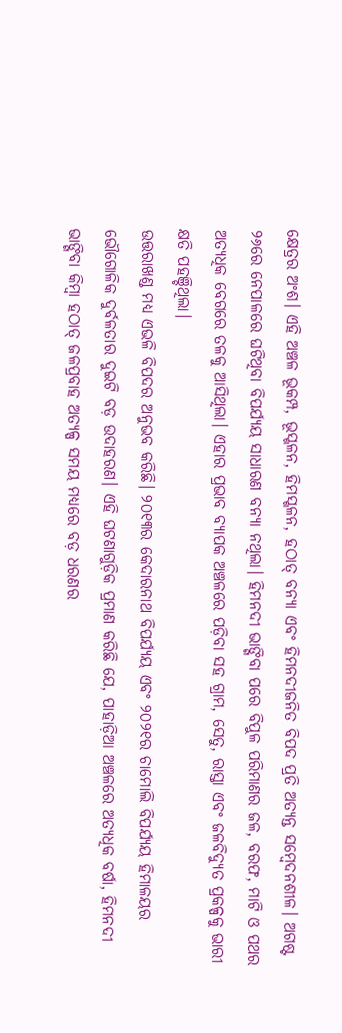କ୍ଷେତ୍ରର ଅଂଶ। ଏହି ଅଞ୍ଚଳ ଭୂକମ୍ପ, ଭୂସ୍ଖଳନ, ହିମସ୍ଖଳନ, ହଠାତ୍ ବନ୍ୟା ଏବଂ ହିମନଦୀଜନିତ ବିପଦ ପ୍ରତି ଅତ୍ୟନ୍ତ ସମ୍ବେଦନଶୀଳ। ଅଗଷ୍ଟ ୨୬ରେ ନେପାଳରେ ଘଟିଥିବା ବିପର୍ଯ୍ୟୟ ସାଧାରଣ ବନ୍ୟା ନଥିଲା। ହିମନଦୀ ଭାଙ୍ଗିବା ପରେ ବିପୁଳ ପରିମାଣର ଜଳ, ବରଫ, ମାଟି ଓ ପଥର ଅତ୍ୟଧିକ ବେଗରେ ତଳକୁ ଆସିଥିଲା। ଏହାର ପ୍ରଭାବ ବ୍ୟାପକ ଅଞ୍ଚଳରେ ପଡ଼ିବା ସହ ଗ୍ରାମ, ସେତୁ, ରାସ୍ତା ଏବଂ ଜଳବିଦ୍ୟୁତ ପ୍ରକଳ୍ପକୁ ଭାରୀ କ୍ଷତି ପହଞ୍ଚିଥିଲା।
ଉତ୍ତରାଖଣ୍ଡ ମଧ୍ୟ ଏଭଳି ବିପଦର ଅନୁଭବ କରିଛି। ୨୦୧୩ର କେଦାରନାଥ ବିପର୍ଯ୍ୟୟ ଏବଂ ୨୦୨୧ର ଚାମୋଲି ବିପର୍ଯ୍ୟୟ ହିମାଳୟର ଭୌଗୋଳିକ ଦୁର୍ବଳତାର ଦୁଇଟି ବଡ଼ ଉଦାହରଣ। ଏହି ଘଟଣାଗୁଡ଼ିକ ପ୍ରମାଣ କରିଛି ଯେ, ପାହାଡ଼ିଆ ଅଞ୍ଚଳରେ ଅତ୍ୟଧିକ ବର୍ଷା, ହିମନଦୀ ଭାଙ୍ଗିବା କିମ୍ବା ହଠାତ୍ ଜଳପ୍ରବାହ ଅତ୍ୟଳ୍ପ ସମୟ ମଧ୍ୟରେ ବଡ଼ ଧରଣର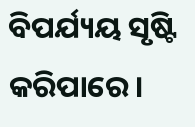ବିପର୍ଯ୍ୟୟ ସୃଷ୍ଟି କରିପାରେ।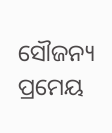ସୌଜନ୍ୟ ପ୍ରମେୟ